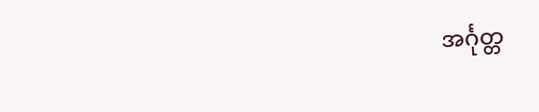အင်္ဂုတ္တ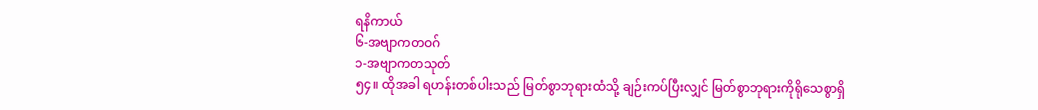ရနိကာယ်
၆-အဗျာကတဝဂ်
၁-အဗျာကတသုတ်
၅၄။ ထိုအခါ ရဟန်းတစ်ပါးသည် မြတ်စွာဘုရားထံသို့ ချဉ်းကပ်ပြီးလျှင် မြတ်စွာဘုရားကိုရိုသေစွာရှိ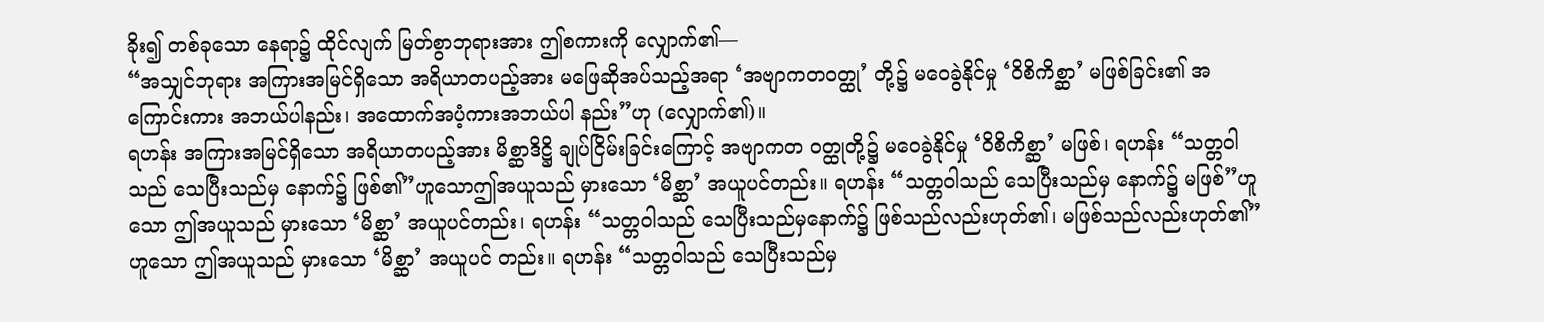ခိုး၍ တစ်ခုသော နေရာ၌ ထိုင်လျက် မြတ်စွာဘုရားအား ဤစကားကို လျှောက်၏—
“အသျှင်ဘုရား အကြားအမြင်ရှိသော အရိယာတပည့်အား မဖြေဆိုအပ်သည့်အရာ ‘အဗျာကတဝတ္ထု’ တို့၌ မဝေခွဲနိုင်မှု ‘ဝိစိကိစ္ဆာ’ မဖြစ်ခြင်း၏ အကြောင်းကား အဘယ်ပါနည်း၊ အထောက်အပံ့ကားအဘယ်ပါ နည်း”ဟု (လျှောက်၏)။
ရဟန်း အကြားအမြင်ရှိသော အရိယာတပည့်အား မိစ္ဆာဒိဋ္ဌိ ချုပ်ငြိမ်းခြင်းကြောင့် အဗျာကတ ဝတ္ထုတို့၌ မဝေခွဲနိုင်မှု ‘ဝိစိကိစ္ဆာ’ မဖြစ်၊ ရဟန်း “သတ္တဝါသည် သေပြီးသည်မှ နောက်၌ ဖြစ်၏”ဟူသောဤအယူသည် မှားသော ‘မိစ္ဆာ’ အယူပင်တည်း။ ရဟန်း “သတ္တဝါသည် သေပြီးသည်မှ နောက်၌ မဖြစ်”ဟူသော ဤအယူသည် မှားသော ‘မိစ္ဆာ’ အယူပင်တည်း၊ ရဟန်း “သတ္တဝါသည် သေပြီးသည်မှနောက်၌ ဖြစ်သည်လည်းဟုတ်၏၊ မဖြစ်သည်လည်းဟုတ်၏”ဟူသော ဤအယူသည် မှားသော ‘မိစ္ဆာ’ အယူပင် တည်း။ ရဟန်း “သတ္တဝါသည် သေပြီးသည်မှ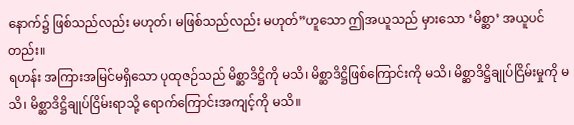နောက်၌ ဖြစ်သည်လည်း မဟုတ်၊ မဖြစ်သည်လည်း မဟုတ်”ဟူသော ဤအယူသည် မှားသော ‘မိစ္ဆာ’ အယူပင်တည်း။
ရဟန်း အကြားအမြင်မရှိသော ပုထုဇဉ်သည် မိစ္ဆာဒိဋ္ဌိကို မသိ၊ မိစ္ဆာဒိဋ္ဌိဖြစ်ကြောင်းကို မသိ၊ မိစ္ဆာဒိဋ္ဌိချုပ်ငြိမ်းမှုကို မသိ၊ မိစ္ဆာဒိဋ္ဌိချုပ်ငြိမ်းရာသို့ ရောက်ကြောင်းအကျင့်ကို မသိ။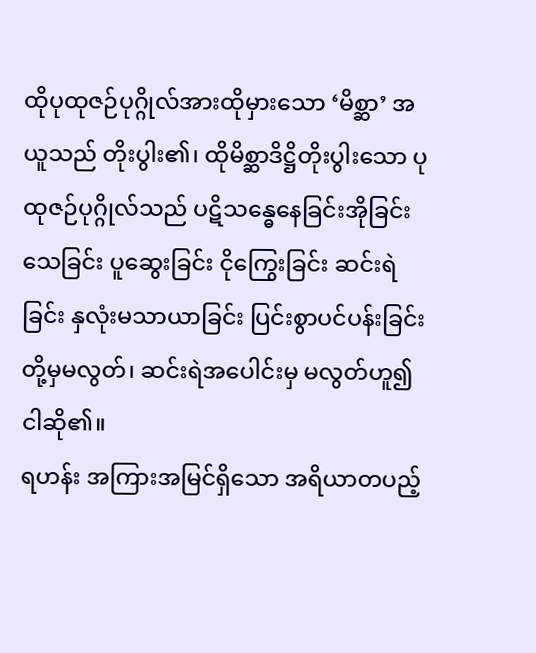ထိုပုထုဇဉ်ပုဂ္ဂိုလ်အားထိုမှားသော ‘မိစ္ဆာ’ အယူသည် တိုးပွါး၏၊ ထိုမိစ္ဆာဒိဋ္ဌိတိုးပွါးသော ပုထုဇဉ်ပုဂ္ဂိုလ်သည် ပဋိသန္ဓေနေခြင်းအိုခြင်း သေခြင်း ပူဆွေးခြင်း ငိုကြွေးခြင်း ဆင်းရဲခြင်း နှလုံးမသာယာခြင်း ပြင်းစွာပင်ပန်းခြင်းတို့မှမလွတ်၊ ဆင်းရဲအပေါင်းမှ မလွတ်ဟူ၍ ငါဆို၏။
ရဟန်း အကြားအမြင်ရှိသော အရိယာတပည့်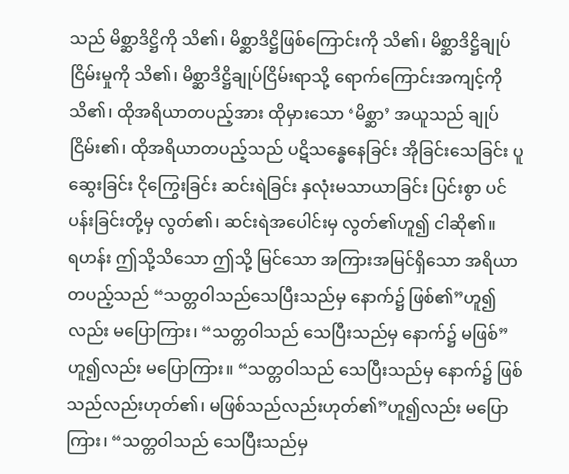သည် မိစ္ဆာဒိဋ္ဌိကို သိ၏၊ မိစ္ဆာဒိဋ္ဌိဖြစ်ကြောင်းကို သိ၏၊ မိစ္ဆာဒိဋ္ဌိချုပ်ငြိမ်းမှုကို သိ၏၊ မိစ္ဆာဒိဋ္ဌိချုပ်ငြိမ်းရာသို့ ရောက်ကြောင်းအကျင့်ကို သိ၏၊ ထိုအရိယာတပည့်အား ထိုမှားသော ‘မိစ္ဆာ’ အယူသည် ချုပ်ငြိမ်း၏၊ ထိုအရိယာတပည့်သည် ပဋိသန္ဓေနေခြင်း အိုခြင်းသေခြင်း ပူဆွေးခြင်း ငိုကြွေးခြင်း ဆင်းရဲခြင်း နှလုံးမသာယာခြင်း ပြင်းစွာ ပင်ပန်းခြင်းတို့မှ လွတ်၏၊ ဆင်းရဲအပေါင်းမှ လွတ်၏ဟူ၍ ငါဆို၏။
ရဟန်း ဤသို့သိသော ဤသို့ မြင်သော အကြားအမြင်ရှိသော အရိယာတပည့်သည် “သတ္တဝါသည်သေပြီးသည်မှ နောက်၌ ဖြစ်၏”ဟူ၍လည်း မပြောကြား၊ “သတ္တဝါသည် သေပြီးသည်မှ နောက်၌ မဖြစ်”ဟူ၍လည်း မပြောကြား။ “သတ္တဝါသည် သေပြီးသည်မှ နောက်၌ ဖြစ်သည်လည်းဟုတ်၏၊ မဖြစ်သည်လည်းဟုတ်၏”ဟူ၍လည်း မပြောကြား၊ “သတ္တဝါသည် သေပြီးသည်မှ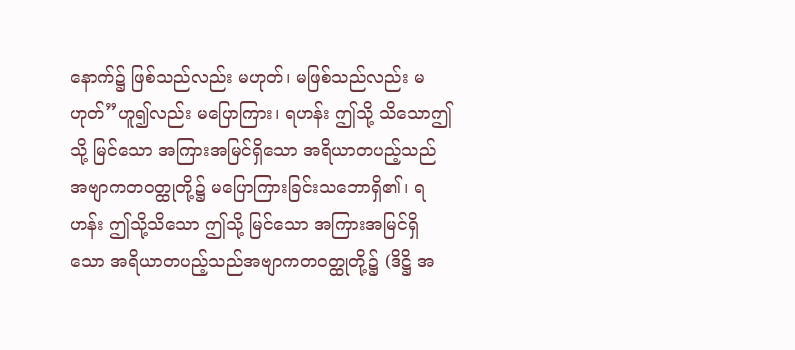နောက်၌ ဖြစ်သည်လည်း မဟုတ်၊ မဖြစ်သည်လည်း မဟုတ်”ဟူ၍လည်း မပြောကြား၊ ရဟန်း ဤသို့ သိသောဤသို့ မြင်သော အကြားအမြင်ရှိသော အရိယာတပည့်သည် အဗျာကတဝတ္ထုတို့၌ မပြောကြားခြင်းသဘောရှိ၏၊ ရဟန်း ဤသို့သိသော ဤသို့ မြင်သော အကြားအမြင်ရှိသော အရိယာတပည့်သည်အဗျာကတဝတ္ထုတို့၌ (ဒိဋ္ဌိ အ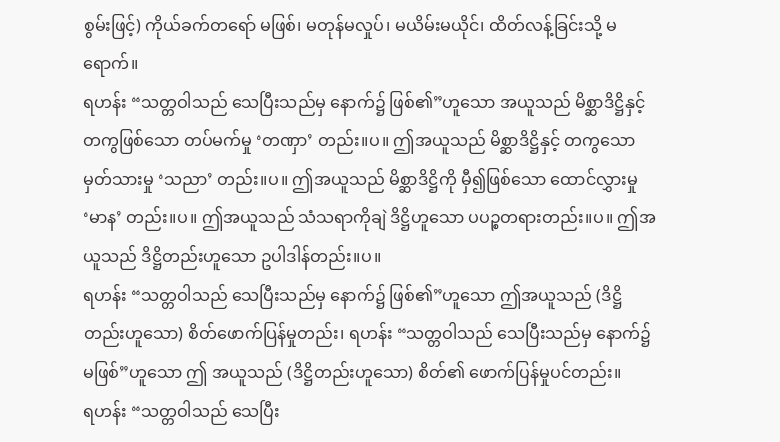စွမ်းဖြင့်) ကိုယ်ခက်တရော် မဖြစ်၊ မတုန်မလှုပ်၊ မယိမ်းမယိုင်၊ ထိတ်လန့်ခြင်းသို့ မရောက်။
ရဟန်း “သတ္တဝါသည် သေပြီးသည်မှ နောက်၌ ဖြစ်၏”ဟူသော အယူသည် မိစ္ဆာဒိဋ္ဌိနှင့် တကွဖြစ်သော တပ်မက်မှု ‘တဏှာ’ တည်း။ပ။ ဤအယူသည် မိစ္ဆာဒိဋ္ဌိနှင့် တကွသော မှတ်သားမှု ‘သညာ’ တည်း။ပ။ ဤအယူသည် မိစ္ဆာဒိဋ္ဌိကို မှီ၍ဖြစ်သော ထောင်လွှားမှု ‘မာန’ တည်း။ပ။ ဤအယူသည် သံသရာကိုချဲ ဒိဋ္ဌိဟူသော ပပဉ္စတရားတည်း။ပ။ ဤအယူသည် ဒိဋ္ဌိတည်းဟူသော ဥပါဒါန်တည်း။ပ။
ရဟန်း “သတ္တဝါသည် သေပြီးသည်မှ နောက်၌ ဖြစ်၏”ဟူသော ဤအယူသည် (ဒိဋ္ဌိတည်းဟူသော) စိတ်ဖောက်ပြန်မှုတည်း၊ ရဟန်း “သတ္တဝါသည် သေပြီးသည်မှ နောက်၌ မဖြစ်”ဟူသော ဤ အယူသည် (ဒိဋ္ဌိတည်းဟူသော) စိတ်၏ ဖောက်ပြန်မှုပင်တည်း။
ရဟန်း “သတ္တဝါသည် သေပြီး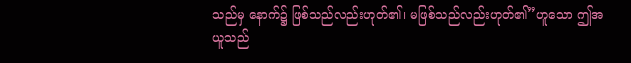သည်မှ နောက်၌ ဖြစ်သည်လည်းဟုတ်၏၊ မဖြစ်သည်လည်းဟုတ်၏”ဟူသော ဤအယူသည်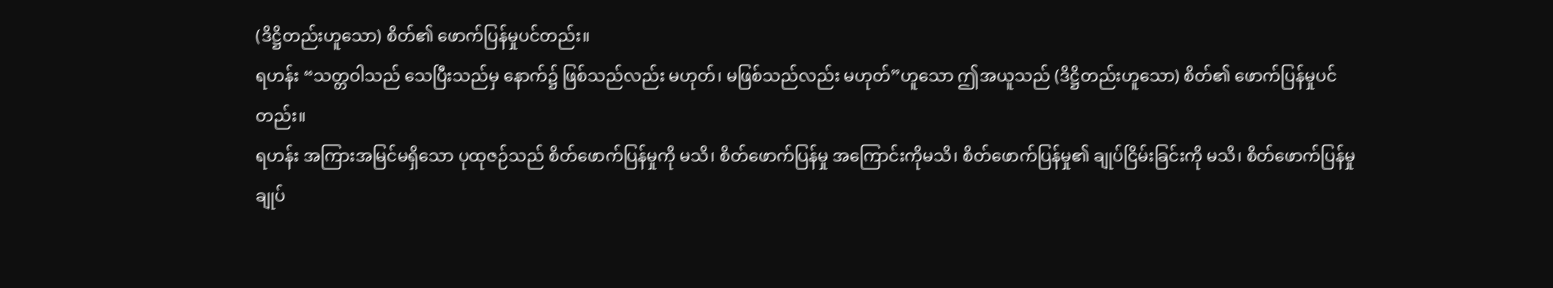(ဒိဋ္ဌိတည်းဟူသော) စိတ်၏ ဖောက်ပြန်မှုပင်တည်း။
ရဟန်း “သတ္တဝါသည် သေပြီးသည်မှ နောက်၌ ဖြစ်သည်လည်း မဟုတ်၊ မဖြစ်သည်လည်း မဟုတ်”ဟူသော ဤအယူသည် (ဒိဋ္ဌိတည်းဟူသော) စိတ်၏ ဖောက်ပြန်မှုပင်တည်း။
ရဟန်း အကြားအမြင်မရှိသော ပုထုဇဉ်သည် စိတ်ဖောက်ပြန်မှုကို မသိ၊ စိတ်ဖောက်ပြန်မှု အကြောင်းကိုမသိ၊ စိတ်ဖောက်ပြန်မှု၏ ချုပ်ငြိမ်းခြင်းကို မသိ၊ စိတ်ဖောက်ပြန်မှု ချုပ်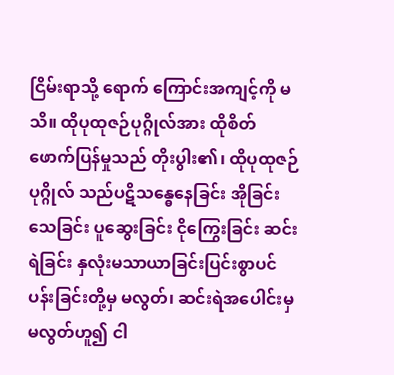ငြိမ်းရာသို့ ရောက် ကြောင်းအကျင့်ကို မသိ။ ထိုပုထုဇဉ်ပုဂ္ဂိုလ်အား ထိုစိတ်ဖောက်ပြန်မှုသည် တိုးပွါး၏၊ ထိုပုထုဇဉ်ပုဂ္ဂိုလ် သည်ပဋိသန္ဓေနေခြင်း အိုခြင်း သေခြင်း ပူဆွေးခြင်း ငိုကြွေးခြင်း ဆင်းရဲခြင်း နှလုံးမသာယာခြင်းပြင်းစွာပင်ပန်းခြင်းတို့မှ မလွတ်၊ ဆင်းရဲအပေါင်းမှ မလွတ်ဟူ၍ ငါ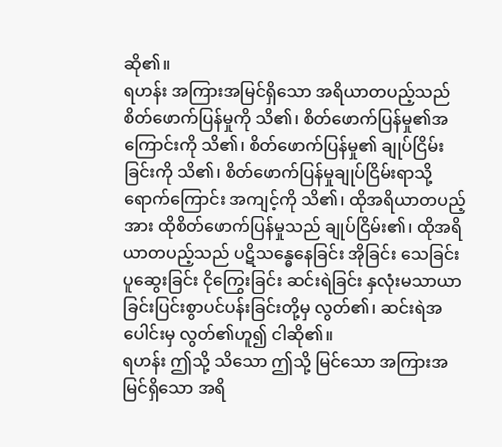ဆို၏။
ရဟန်း အကြားအမြင်ရှိသော အရိယာတပည့်သည် စိတ်ဖောက်ပြန်မှုကို သိ၏၊ စိတ်ဖောက်ပြန်မှု၏အကြောင်းကို သိ၏၊ စိတ်ဖောက်ပြန်မှု၏ ချုပ်ငြိမ်းခြင်းကို သိ၏၊ စိတ်ဖောက်ပြန်မှုချုပ်ငြိမ်းရာသို့ ရောက်ကြောင်း အကျင့်ကို သိ၏၊ ထိုအရိယာတပည့်အား ထိုစိတ်ဖောက်ပြန်မှုသည် ချုပ်ငြိမ်း၏၊ ထိုအရိယာတပည့်သည် ပဋိသန္ဓေနေခြင်း အိုခြင်း သေခြင်း ပူဆွေးခြင်း ငိုကြွေးခြင်း ဆင်းရဲခြင်း နှလုံးမသာယာခြင်းပြင်းစွာပင်ပန်းခြင်းတို့မှ လွတ်၏၊ ဆင်းရဲအပေါင်းမှ လွတ်၏ဟူ၍ ငါဆို၏။
ရဟန်း ဤသို့ သိသော ဤသို့ မြင်သော အကြားအမြင်ရှိသော အရိ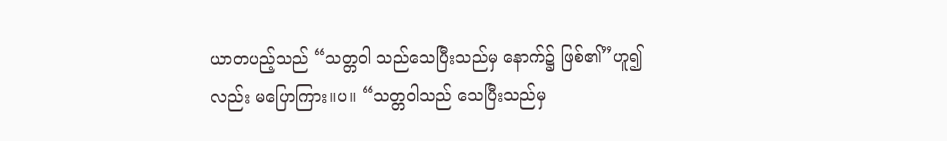ယာတပည့်သည် “သတ္တဝါ သည်သေပြီးသည်မှ နောက်၌ ဖြစ်၏”ဟူ၍လည်း မပြောကြား။ပ။ “သတ္တဝါသည် သေပြီးသည်မှ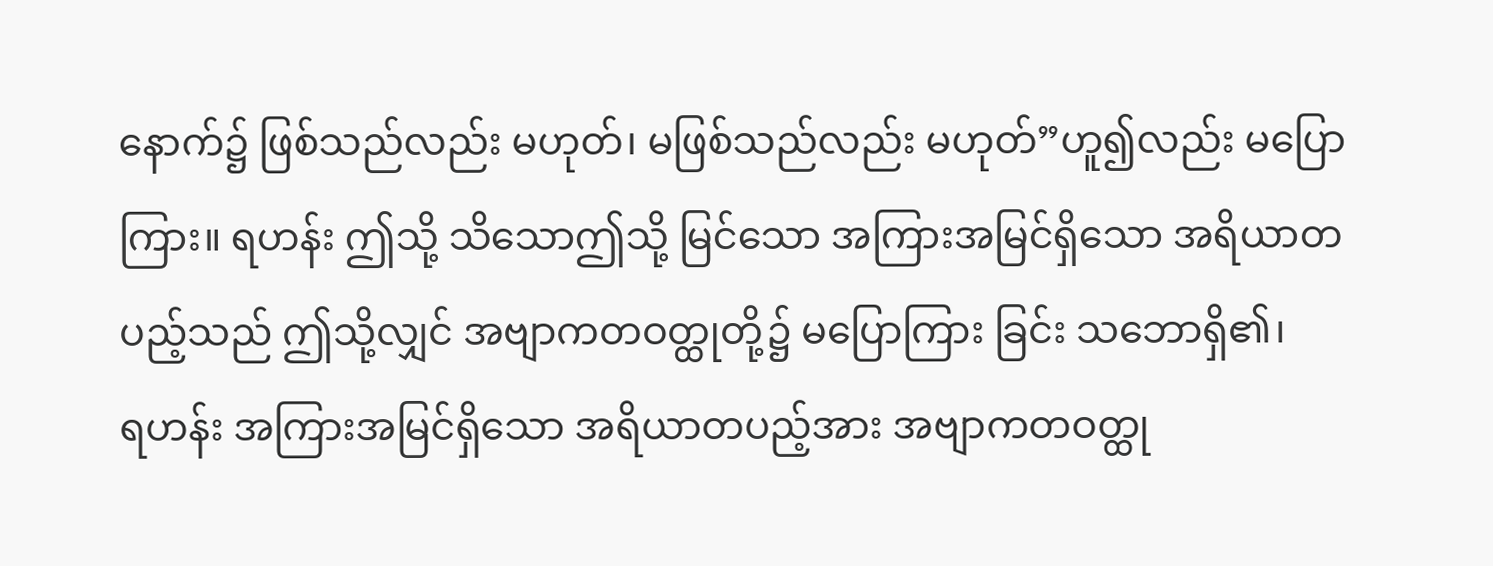နောက်၌ ဖြစ်သည်လည်း မဟုတ်၊ မဖြစ်သည်လည်း မဟုတ်”ဟူ၍လည်း မပြောကြား။ ရဟန်း ဤသို့ သိသောဤသို့ မြင်သော အကြားအမြင်ရှိသော အရိယာတပည့်သည် ဤသို့လျှင် အဗျာကတဝတ္ထုတို့၌ မပြောကြား ခြင်း သဘောရှိ၏၊
ရဟန်း အကြားအမြင်ရှိသော အရိယာတပည့်အား အဗျာကတဝတ္ထု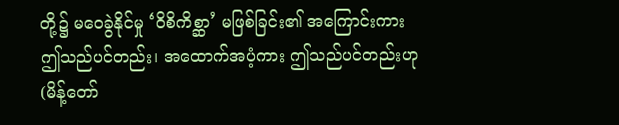တို့၌ မဝေခွဲနိုင်မှု ‘ဝိစိကိစ္ဆာ’ မဖြစ်ခြင်း၏ အကြောင်းကား ဤသည်ပင်တည်း၊ အထောက်အပံ့ကား ဤသည်ပင်တည်းဟု (မိန့်တော်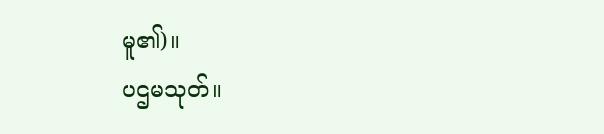မူ၏)။
ပဌမသုတ်။